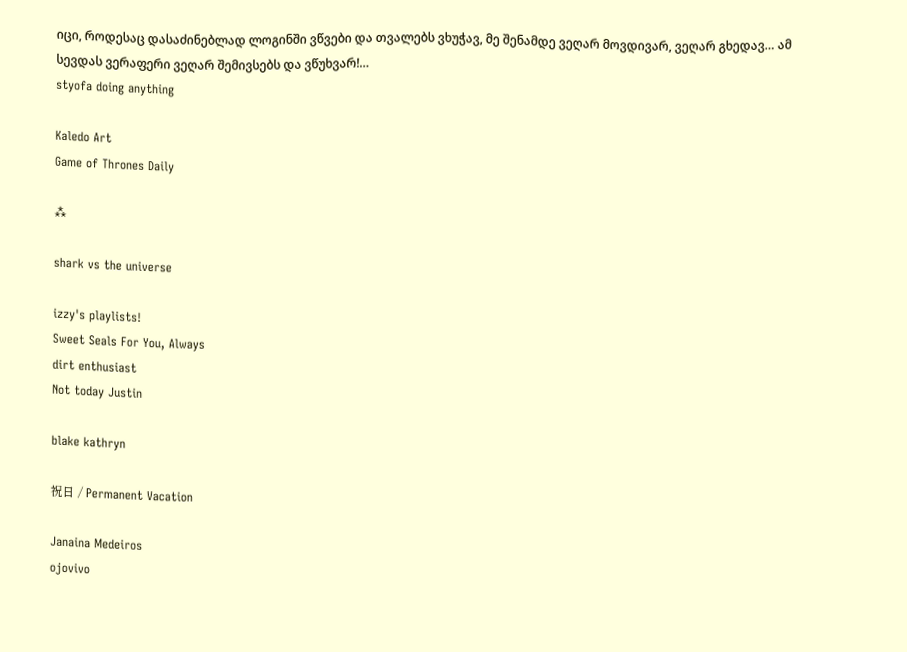იცი, როდესაც დასაძინებლად ლოგინში ვწვები და თვალებს ვხუჭავ, მე შენამდე ვეღარ მოვდივარ, ვეღარ გხედავ… ამ სევდას ვერაფერი ვეღარ შემივსებს და ვწუხვარ!…
styofa doing anything

Kaledo Art
Game of Thrones Daily

⁂

shark vs the universe

izzy's playlists!
Sweet Seals For You, Always
dirt enthusiast
Not today Justin

blake kathryn

祝日 / Permanent Vacation

Janaina Medeiros
ojovivo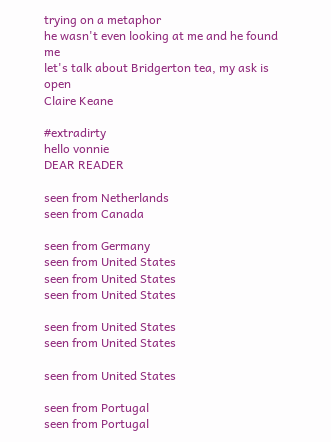trying on a metaphor
he wasn't even looking at me and he found me
let's talk about Bridgerton tea, my ask is open
Claire Keane

#extradirty
hello vonnie
DEAR READER

seen from Netherlands
seen from Canada

seen from Germany
seen from United States
seen from United States
seen from United States

seen from United States
seen from United States

seen from United States

seen from Portugal
seen from Portugal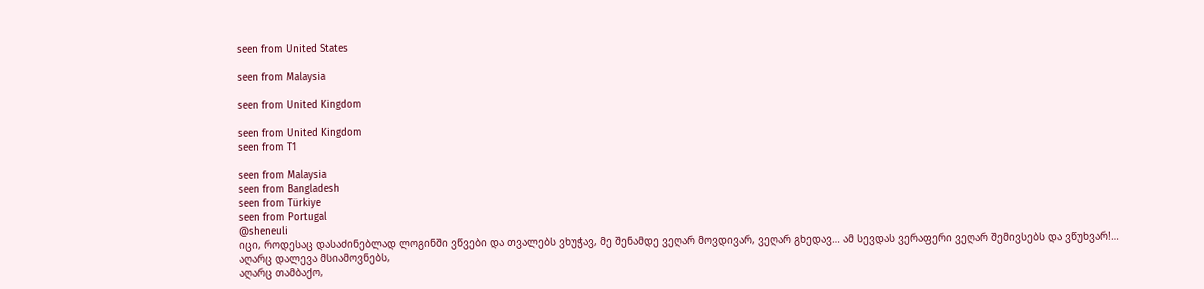seen from United States

seen from Malaysia

seen from United Kingdom

seen from United Kingdom
seen from T1

seen from Malaysia
seen from Bangladesh
seen from Türkiye
seen from Portugal
@sheneuli
იცი, როდესაც დასაძინებლად ლოგინში ვწვები და თვალებს ვხუჭავ, მე შენამდე ვეღარ მოვდივარ, ვეღარ გხედავ… ამ სევდას ვერაფერი ვეღარ შემივსებს და ვწუხვარ!…
აღარც დალევა მსიამოვნებს,
აღარც თამბაქო,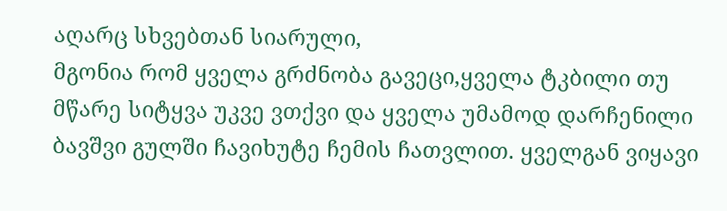აღარც სხვებთან სიარული,
მგონია რომ ყველა გრძნობა გავეცი,ყველა ტკბილი თუ მწარე სიტყვა უკვე ვთქვი და ყველა უმამოდ დარჩენილი ბავშვი გულში ჩავიხუტე ჩემის ჩათვლით. ყველგან ვიყავი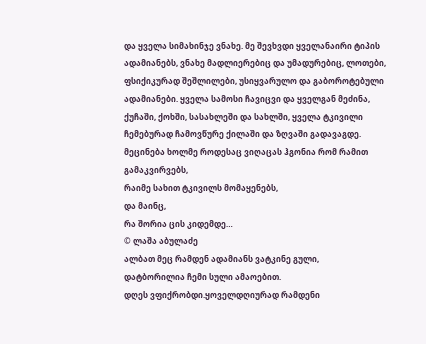და ყველა სიმახინჯე ვნახე. მე შევხვდი ყველანაირი ტიპის ადამიანებს, ვნახე მადლიერებიც და უმადურებიც, ლოთები, ფსიქიკურად შეშლილები, უსიყვარულო და გაბოროტებული ადამიანები. ყველა სამოსი ჩავიცვი და ყველგან მეძინა, ქუჩაში, ქოხში, სასახლეში და სახლში, ყველა ტკივილი ჩემებურად ჩამოვწურე ქილაში და ზღვაში გადავაგდე.
მეცინება ხოლმე როდესაც ვიღაცას ჰგონია რომ რამით გამაკვირვებს,
რაიმე სახით ტკივილს მომაყენებს,
და მაინც,
რა შორია ცის კიდემდე…
© ლაშა აბულაძე
ალბათ მეც რამდენ ადამიანს ვატკინე გული,
დატბორილია ჩემი სული ამაოებით.
დღეს ვფიქრობდი.ყოველდღიურად რამდენი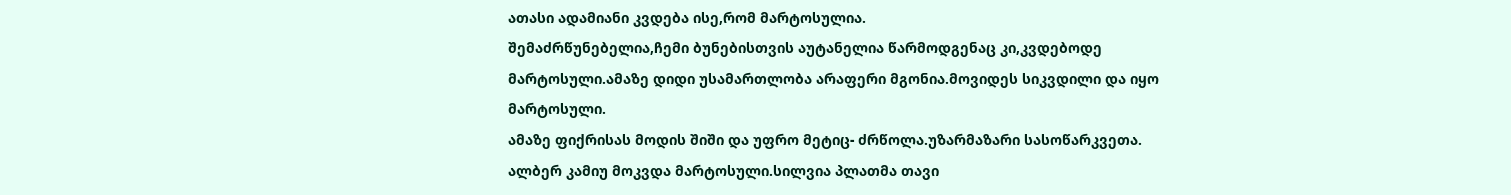ათასი ადამიანი კვდება ისე,რომ მარტოსულია.
შემაძრწუნებელია,ჩემი ბუნებისთვის აუტანელია წარმოდგენაც კი,კვდებოდე მარტოსული.ამაზე დიდი უსამართლობა არაფერი მგონია.მოვიდეს სიკვდილი და იყო მარტოსული.
ამაზე ფიქრისას მოდის შიში და უფრო მეტიც- ძრწოლა.უზარმაზარი სასოწარკვეთა.
ალბერ კამიუ მოკვდა მარტოსული.სილვია პლათმა თავი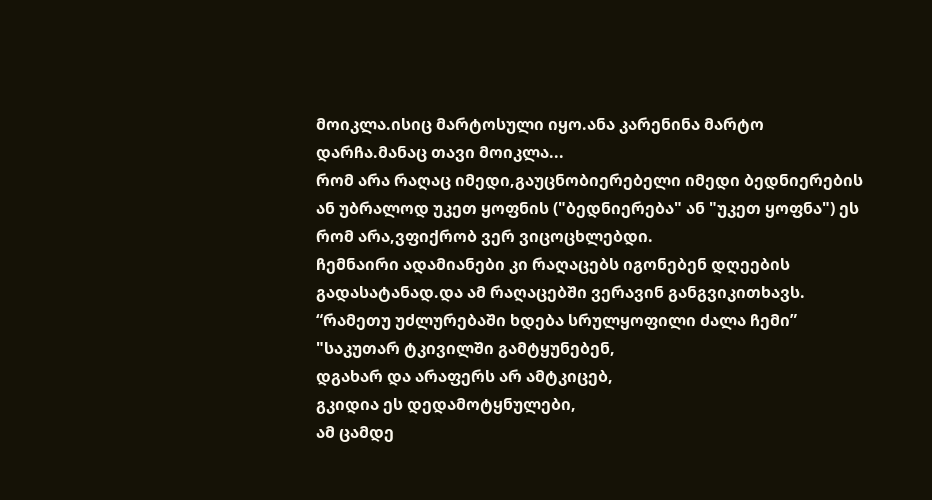მოიკლა.ისიც მარტოსული იყო.ანა კარენინა მარტო დარჩა.მანაც თავი მოიკლა...
რომ არა რაღაც იმედი,გაუცნობიერებელი იმედი ბედნიერების ან უბრალოდ უკეთ ყოფნის ("ბედნიერება" ან "უკეთ ყოფნა") ეს რომ არა,ვფიქრობ ვერ ვიცოცხლებდი.
ჩემნაირი ადამიანები კი რაღაცებს იგონებენ დღეების გადასატანად.და ამ რაღაცებში ვერავინ განგვიკითხავს.
“რამეთუ უძლურებაში ხდება სრულყოფილი ძალა ჩემი”
"საკუთარ ტკივილში გამტყუნებენ,
დგახარ და არაფერს არ ამტკიცებ,
გკიდია ეს დედამოტყნულები,
ამ ცამდე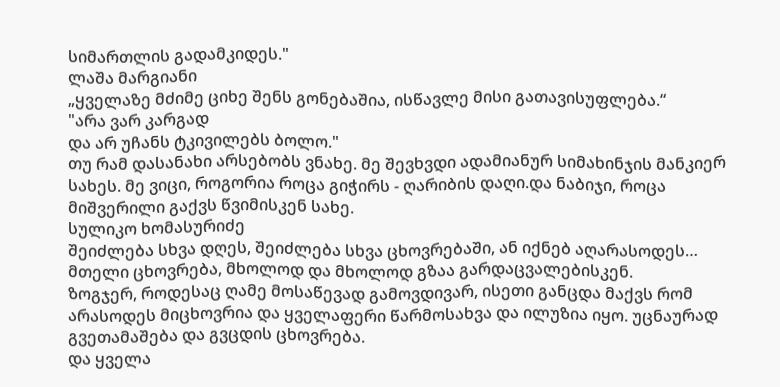სიმართლის გადამკიდეს."
ლაშა მარგიანი
„ყველაზე მძიმე ციხე შენს გონებაშია, ისწავლე მისი გათავისუფლება.“
"არა ვარ კარგად
და არ უჩანს ტკივილებს ბოლო."
თუ რამ დასანახი არსებობს ვნახე. მე შევხვდი ადამიანურ სიმახინჯის მანკიერ სახეს. მე ვიცი, როგორია როცა გიჭირს - ღარიბის დაღი.და ნაბიჯი, როცა მიშვერილი გაქვს წვიმისკენ სახე.
სულიკო ხომასურიძე
შეიძლება სხვა დღეს, შეიძლება სხვა ცხოვრებაში, ან იქნებ აღარასოდეს…
მთელი ცხოვრება, მხოლოდ და მხოლოდ გზაა გარდაცვალებისკენ.
ზოგჯერ, როდესაც ღამე მოსაწევად გამოვდივარ, ისეთი განცდა მაქვს რომ არასოდეს მიცხოვრია და ყველაფერი წარმოსახვა და ილუზია იყო. უცნაურად გვეთამაშება და გვცდის ცხოვრება.
და ყველა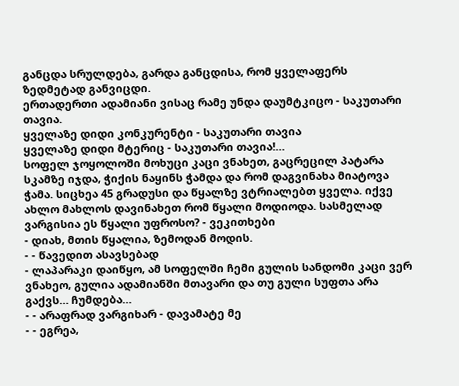განცდა სრულდება, გარდა განცდისა, რომ ყველაფერს ზედმეტად განვიცდი.
ერთადერთი ადამიანი ვისაც რამე უნდა დაუმტკიცო - საკუთარი თავია.
ყველაზე დიდი კონკურენტი - საკუთარი თავია
ყველაზე დიდი მტერიც - საკუთარი თავია!…
სოფელ ჯოყოლოში მოხუცი კაცი ვნახეთ, გაცრეცილ პატარა სკამზე იჯდა, ჭიქის ნაყინს ჭამდა და რომ დაგვინახა მიატოვა ჭამა. სიცხეა 45 გრადუსი და წყალზე ვტრიალებთ ყველა. იქვე ახლო მახლოს დავინახეთ რომ წყალი მოდიოდა. სასმელად ვარგისია ეს წყალი უფროსო? - ვეკითხები
- დიახ, მთის წყალია, ზემოდან მოდის.
- - წავედით ასავსებად
- ლაპარაკი დაიწყო, ამ სოფელში ჩემი გულის სანდომი კაცი ვერ ვნახეო, გულია ადამიანში მთავარი და თუ გული სუფთა არა გაქვს… ჩუმდება…
- - არაფრად ვარგიხარ - დავამატე მე
- - ეგრეა,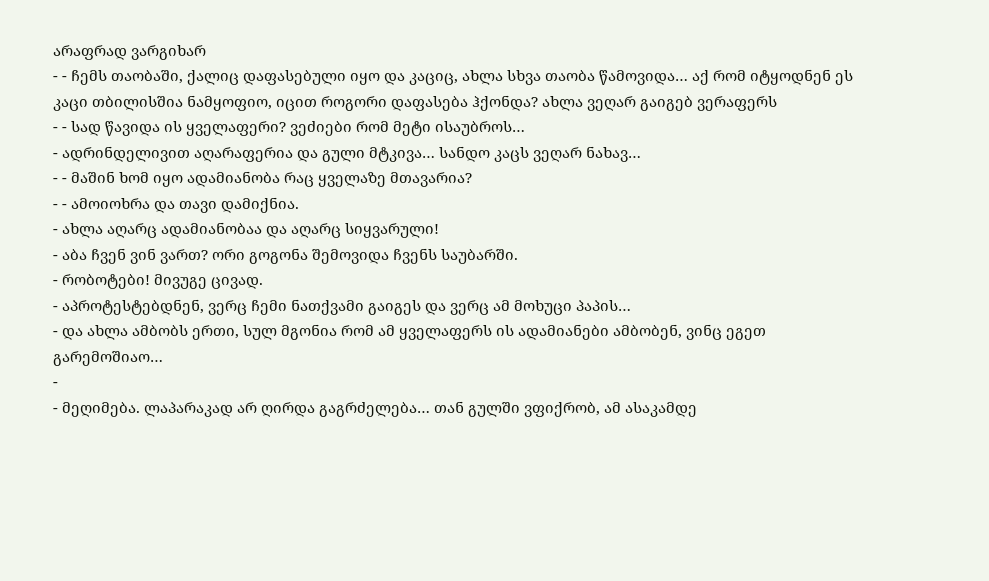არაფრად ვარგიხარ
- - ჩემს თაობაში, ქალიც დაფასებული იყო და კაციც, ახლა სხვა თაობა წამოვიდა… აქ რომ იტყოდნენ ეს კაცი თბილისშია ნამყოფიო, იცით როგორი დაფასება ჰქონდა? ახლა ვეღარ გაიგებ ვერაფერს
- - სად წავიდა ის ყველაფერი? ვეძიები რომ მეტი ისაუბროს…
- ადრინდელივით აღარაფერია და გული მტკივა… სანდო კაცს ვეღარ ნახავ…
- - მაშინ ხომ იყო ადამიანობა რაც ყველაზე მთავარია?
- - ამოიოხრა და თავი დამიქნია.
- ახლა აღარც ადამიანობაა და აღარც სიყვარული!
- აბა ჩვენ ვინ ვართ? ორი გოგონა შემოვიდა ჩვენს საუბარში.
- რობოტები! მივუგე ცივად.
- აპროტესტებდნენ, ვერც ჩემი ნათქვამი გაიგეს და ვერც ამ მოხუცი პაპის…
- და ახლა ამბობს ერთი, სულ მგონია რომ ამ ყველაფერს ის ადამიანები ამბობენ, ვინც ეგეთ გარემოშიაო…
-
- მეღიმება. ლაპარაკად არ ღირდა გაგრძელება… თან გულში ვფიქრობ, ამ ასაკამდე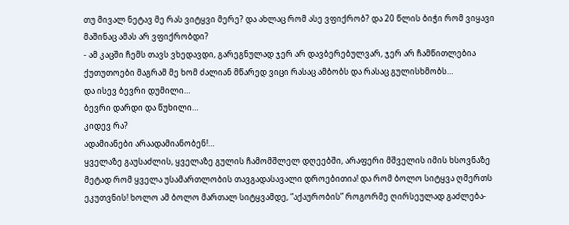თუ მივალ ნეტავ მე რას ვიტყვი მერე? და ახლაც რომ ასე ვფიქრობ? და 20 წლის ბიჭი რომ ვიყავი მაშინაც ამას არ ვფიქრობდი?
- ამ კაცში ჩემს თავს ვხედავდი, გარეგნულად ჯერ არ დავბერებულვარ, ჯერ არ ჩამწითლებია ქუთუთოები მაგრამ მე ხომ ძალიან მწარედ ვიცი რასაც ამბობს და რასაც გულისხმობს…
და ისევ ბევრი დუმილი…
ბევრი დარდი და წუხილი…
კიდევ რა?
ადამიანები არაადამიანობენ!…
ყველაზე გაუსაძლის, ყველაზე გულის ჩამომშლელ დღეებში, არაფერი მშველის იმის ხსოვნაზე მეტად რომ ყველა უსამართლობის თავგადასავალი დროებითია! და რომ ბოლო სიტყვა ღმერთს ეკუთვნის! ხოლო ამ ბოლო მართალ სიტყვამდე, “აქაურობის” როგორმე ღირსეულად გაძლება-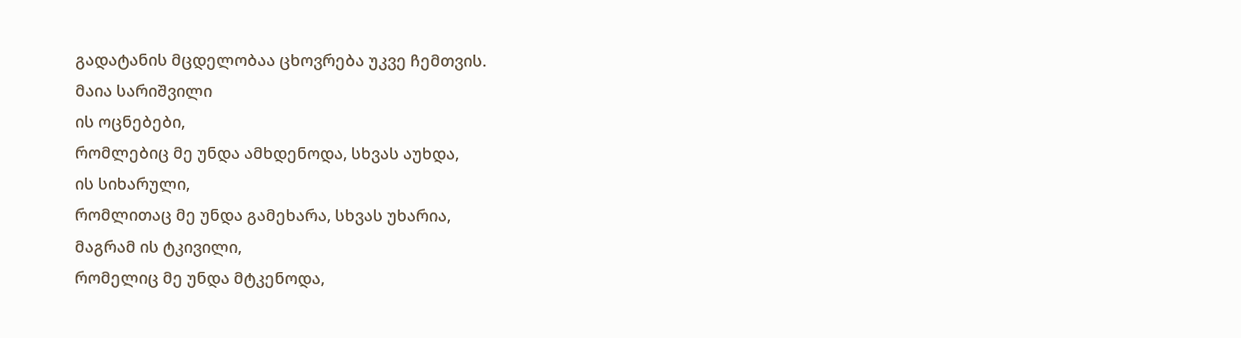გადატანის მცდელობაა ცხოვრება უკვე ჩემთვის.
მაია სარიშვილი
ის ოცნებები,
რომლებიც მე უნდა ამხდენოდა, სხვას აუხდა,
ის სიხარული,
რომლითაც მე უნდა გამეხარა, სხვას უხარია,
მაგრამ ის ტკივილი,
რომელიც მე უნდა მტკენოდა,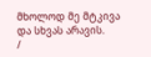მხოლოდ მე მტკივა და სხვას არავის.
/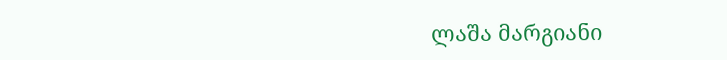ლაშა მარგიანი